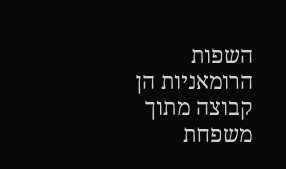השפות הרומאניות הן קבוצה מתוך משפחת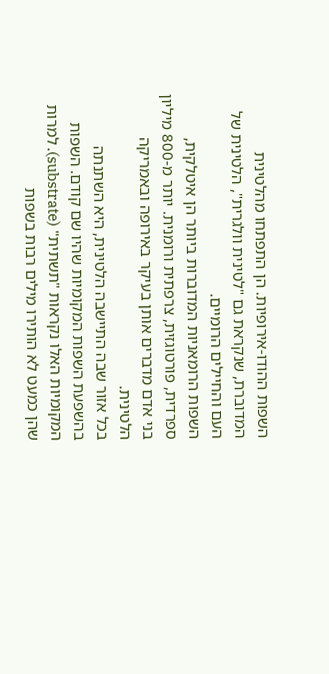השפות ההודו-אירופיות. הן התפתחו מהלטינית המדוברת, שנקראת גם "לטינית וולגרית", הלטינית של העם והחיילים הרומיים.
השפות הרומאניות המדוברות ביותר הן איטלקית, ספרדית, פורטוגזית, צרפתית ורומנית. יותר מ-800 מיליון בני אדם מדברים אותן בעיקר באירופה ובאמריקה הלטינית.
בכל אזור שבה התיישבה הלטינית, היא השתנתה בהשפעת השפות המקומיות שהיו שם קודם. השפות המקומיות האלו נקראות "תשתית" (substrate). למרות שהן כמעט לא הותירו מילים רבות בשפות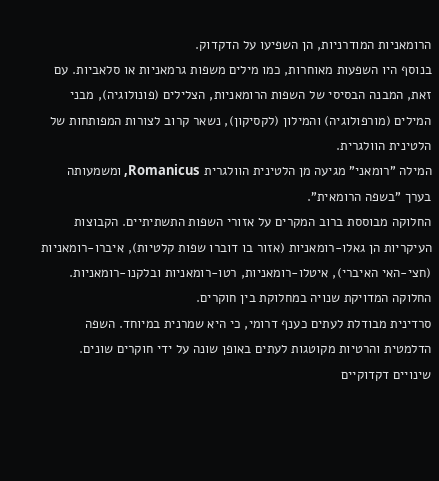הרומאניות המודרניות, הן השפיעו על הדקדוק.
בנוסף היו השפעות מאוחרות, כמו מילים משפות גרמאניות או סלאביות. עם זאת, המבנה הבסיסי של השפות הרומאניות, הצלילים (פונולוגיה), מבני המילים (מורפולוגיה) והמילון (לקסיקון), נשאר קרוב לצורות המפותחות של הלטינית הוולגרית.
המילה "רומאני" מגיעה מן הלטינית הוולגרית Romanicus, ומשמעותה בערך "בשפה הרומאית".
החלוקה מבוססת ברוב המקרים על אזורי השפות התשתיתיים. הקבוצות העיקריות הן גאלו-רומאניות (אזור בו דוברו שפות קלטיות), איברו-רומאניות (חצי-האי האיברי), איטלו-רומאניות, רטו-רומאניות ובלקנו-רומאניות. החלוקה המדויקת שנויה במחלוקת בין חוקרים.
סרדינית מבודלת לעתים כענף דרומי, כי היא שמרנית במיוחד. השפה הדלמטית והרטיות מקוטגות לעתים באופן שונה על ידי חוקרים שונים.
שינויים דקדוקיים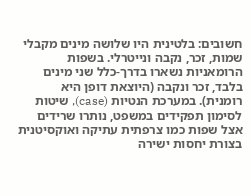חשובים: בלטינית היו שלושה מינים מקבלי שמות, זכר, נקבה ונייטרלי. בשפות הרומאניות נשארו בדרך-כלל שני מינים בלבד, זכר ונקבה (היוצאת דופן היא רומנית). במערכת הנטיות (case), שיטות לסימון תפקידים במשפט, נותרו שרידים אצל שפות כמו צרפתית עתיקה ואוקסיטנית בצורת יחסות ישירה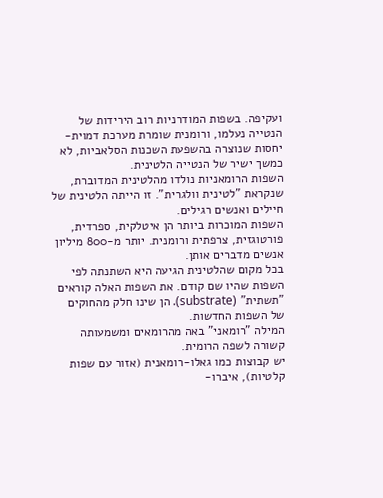ועקיפה. בשפות המודרניות רוב הירידות של הנטייה נעלמו, ורומנית שומרת מערכת דמוית-יחסות שנוצרה בהשפעת השכנות הסלאביות, לא כמשך ישיר של הנטייה הלטינית.
השפות הרומאניות נולדו מהלטינית המדוברת, שנקראת "לטינית וולגרית". זו הייתה הלטינית של חיילים ואנשים רגילים.
השפות המוכרות ביותר הן איטלקית, ספרדית, פורטוגזית, צרפתית ורומנית. יותר מ-800 מיליון אנשים מדברים אותן.
בכל מקום שהלטינית הגיעה היא השתנתה לפי השפות שהיו שם קודם. את השפות האלה קוראים "תשתית" (substrate). הן שינו חלק מהחוקים של השפות החדשות.
המילה "רומאני" באה מהרומאים ומשמעותה קשורה לשפה הרומית.
יש קבוצות כמו גאלו-רומאנית (אזור עם שפות קלטיות), איברו-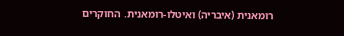רומאנית (איבריה) ואיטלו-רומאנית. החוקרים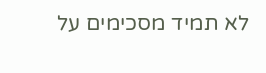לא תמיד מסכימים על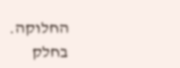החלוקה.
בחלק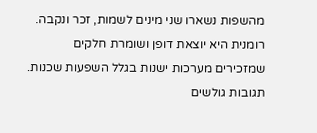מהשפות נשארו שני מינים לשמות, זכר ונקבה. רומנית היא יוצאת דופן ושומרת חלקים שמזכירים מערכות ישנות בגלל השפעות שכנות.
תגובות גולשים